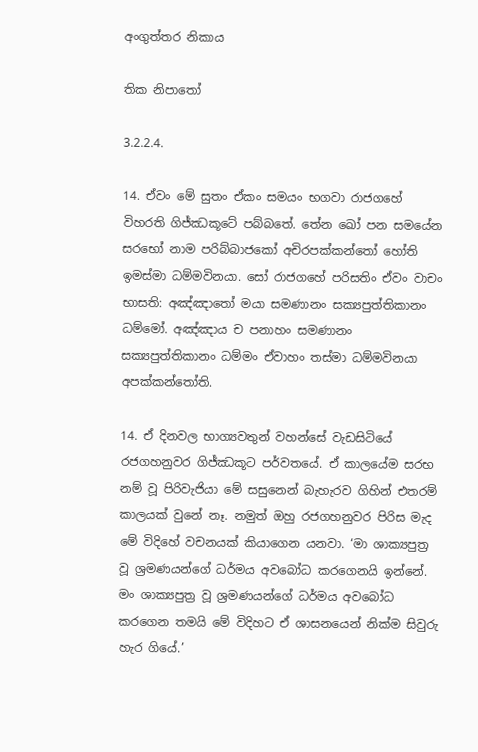අංගුත්තර නිකාය

තික නිපාතෝ

3.2.2.4.

14. ඒවං මේ සුතං ඒකං සමයං භගවා රාජගහේ විහරති ගිජ්ඣකූටේ පබ්බතේ. තේන ඛෝ පන සමයේන සරභෝ නාම පරිබ්බාජකෝ අචිරපක්කන්තෝ හෝති ඉමස්මා ධම්මවිනයා. සෝ රාජගහේ පරිසතිං ඒවං වාචං භාසති: අඤ්ඤාතෝ මයා සමණානං සක්‍යපුත්තිකානං ධම්මෝ. අඤ්ඤාය ච පනාහං සමණානං සක්‍යපුත්තිකානං ධම්මං ඒවාහං තස්මා ධම්මවිනයා අපක්කන්තෝති.

14. ඒ දිනවල භාග්‍යවතුන් වහන්සේ වැඩසිටියේ රජගහනුවර ගිජ්ඣකූට පර්වතයේ. ඒ කාලයේම සරභ නම් වූ පිරිවැජියා මේ සසුනෙන් බැහැරව ගිහින් එතරම් කාලයක් වුනේ නෑ. නමුත් ඔහු රජගහනුවර පිරිස මැද මේ විදිහේ වචනයක් කියාගෙන යනවා. ‘මා ශාක්‍යපුත්‍ර වූ ශ්‍රමණයන්ගේ ධර්මය අවබෝධ කරගෙනයි ඉන්නේ. මං ශාක්‍යපුත්‍ර වූ ශ්‍රමණයන්ගේ ධර්මය අවබෝධ කරගෙන තමයි මේ විදිහට ඒ ශාසනයෙන් නික්ම සිවුරු හැර ගියේ.’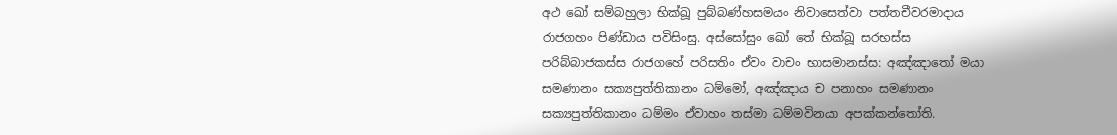අථ ඛෝ සම්බහුලා භික්ඛූ පුබ්බණ්හසමයං නිවාසෙත්වා පත්තචීවරමාදාය රාජගහං පිණ්ඩාය පවිසිංසු. අස්සෝසුං ඛෝ තේ භික්ඛූ සරභස්ස පරිබ්බාජකස්ස රාජගහේ පරිසතිං ඒවං වාචං භාසමානස්ස: අඤ්ඤාතෝ මයා සමණානං සක්‍යපුත්තිකානං ධම්මෝ, අඤ්ඤාය ච පනාහං සමණානං සක්‍යපුත්තිකානං ධම්මං ඒවාහං තස්මා ධම්මවිනයා අපක්කන්තෝති.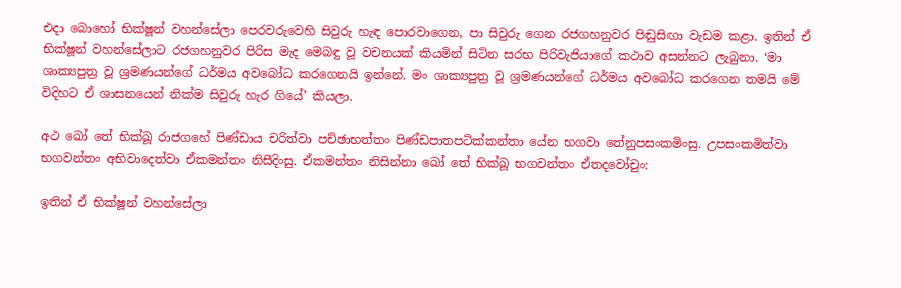එදා බොහෝ භික්ෂූන් වහන්සේලා පෙරවරුවෙහි සිවුරු හැඳ පොරවාගෙන, පා සිවුරු ගෙන රජගහනුවර පිඬුසිඟා වැඩම කළා. ඉතින් ඒ භික්ෂූන් වහන්සේලාට රජගහනුවර පිරිස මැද මෙබඳු වූ වචනයක් කියමින් සිටින සරභ පිරිවැජියාගේ කථාව අසන්නට ලැබුනා. ‘මා ශාක්‍යපුත්‍ර වූ ශ්‍රමණයන්ගේ ධර්මය අවබෝධ කරගෙනයි ඉන්නේ. මං ශාක්‍යපුත්‍ර වූ ශ්‍රමණයන්ගේ ධර්මය අවබෝධ කරගෙන තමයි මේ විදිහට ඒ ශාසනයෙන් නික්ම සිවුරු හැර ගියේ’ කියලා.

අථ ඛෝ තේ භික්ඛූ රාජගහේ පිණ්ඩාය චරිත්වා පච්ඡාභත්තං පිණ්ඩපාතපටික්කන්තා යේන භගවා තේනුපසංකමිංසු. උපසංකමිත්වා භගවන්තං අභිවාදෙත්වා ඒකමන්තං නිසීදිංසු. ඒකමන්තං නිසින්නා ඛෝ තේ භික්ඛූ භගවන්තං ඒතදවෝචුං:

ඉතින් ඒ භික්ෂූන් වහන්සේලා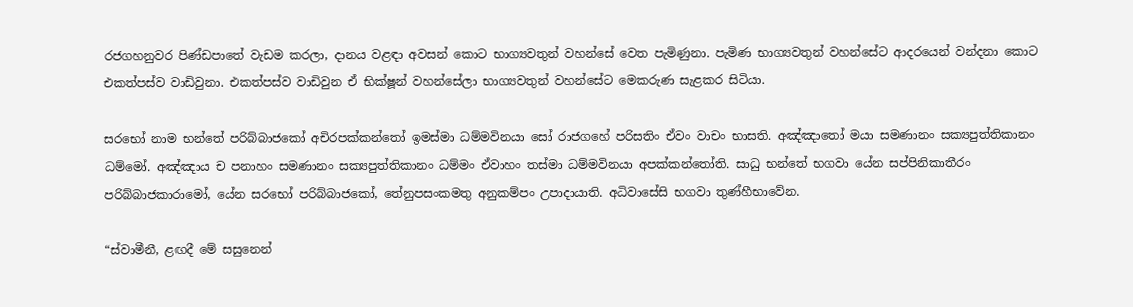රජගහනුවර පිණ්ඩපාතේ වැඩම කරලා, දානය වළඳා අවසන් කොට භාග්‍යවතුන් වහන්සේ වෙත පැමිණුනා. පැමිණ භාග්‍යවතුන් වහන්සේට ආදරයෙන් වන්දනා කොට එකත්පස්ව වාඩිවුනා. එකත්පස්ව වාඩිවුන ඒ භික්ෂූන් වහන්සේලා භාග්‍යවතුන් වහන්සේට මෙකරුණ සැළකර සිටියා.

සරභෝ නාම භන්තේ පරිබ්බාජකෝ අචිරපක්කන්තෝ ඉමස්මා ධම්මවිනයා සෝ රාජගහේ පරිසතිං ඒවං වාචං භාසති. අඤ්ඤාතෝ මයා සමණානං සක්‍යපුත්තිකානං ධම්මෝ. අඤ්ඤාය ච පනාහං සමණානං සක්‍යපුත්තිකානං ධම්මං ඒවාහං තස්මා ධම්මවිනයා අපක්කන්තෝති. සාධු භන්තේ භගවා යේන සප්පිනිකාතීරං පරිබ්බාජකාරාමෝ, යේන සරභෝ පරිබ්බාජකෝ, තේනුපසංකමතු අනුකම්පං උපාදායාති. අධිවාසේසි භගවා තුණ්හීභාවේන.

“ස්වාමීනී, ළඟදී මේ සසුනෙන්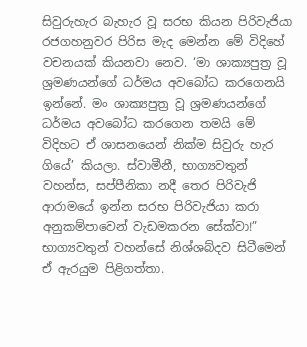සිවුරුහැර බැහැර වූ සරභ කියන පිරිවැජියා රජගහනුවර පිරිස මැද මෙන්න මේ විදිහේ වචනයක් කියනවා නෙව. ‘මා ශාක්‍යපුත්‍ර වූ ශ්‍රමණයන්ගේ ධර්මය අවබෝධ කරගෙනයි ඉන්නේ. මං ශාක්‍යපුත්‍ර වූ ශ්‍රමණයන්ගේ ධර්මය අවබෝධ කරගෙන තමයි මේ විදිහට ඒ ශාසනයෙන් නික්ම සිවුරු හැර ගියේ’ කියලා. ස්වාමීනී, භාග්‍යවතුන් වහන්ස, සප්පීනිකා නදී තෙර පිරිවැජි ආරාමයේ ඉන්න සරභ පිරිවැජියා කරා අනුකම්පාවෙන් වැඩමකරන සේක්වා!” භාග්‍යවතුන් වහන්සේ නිශ්ශබ්දව සිටීමෙන් ඒ ඇරයුම පිළිගත්තා.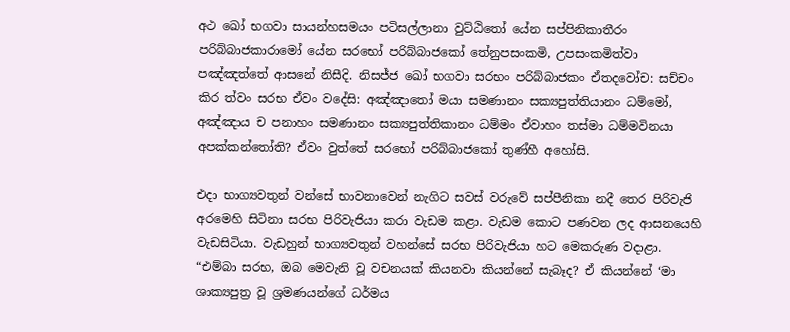අථ ඛෝ භගවා සායන්හසමයං පටිසල්ලානා වුට්ඨිතෝ යේන සප්පිනිකාතීරං පරිබ්බාජකාරාමෝ යේන සරභෝ පරිබ්බාජකෝ තේනුපසංකමි, උපසංකමිත්වා පඤ්ඤත්තේ ආසනේ නිසීදි. නිසජ්ජ ඛෝ භගවා සරභං පරිබ්බාජකං ඒතදවෝච: සච්චං කිර ත්වං සරභ ඒවං වදේසි: අඤ්ඤාතෝ මයා සමණානං සක්‍යපුත්තියානං ධම්මෝ, අඤ්ඤාය ච පනාහං සමණානං සක්‍යපුත්තිකානං ධම්මං ඒවාහං තස්මා ධම්මවිනයා අපක්කන්තෝති? ඒවං වුත්තේ සරභෝ පරිබ්බාජකෝ තුණ්හී අහෝසි.

එදා භාග්‍යවතුන් වන්සේ භාවනාවෙන් නැගිට සවස් වරුවේ සප්පීනිකා නදී තෙර පිරිවැජි අරමෙහි සිටිනා සරභ පිරිවැජියා කරා වැඩම කළා. වැඩම කොට පණවන ලද ආසනයෙහි වැඩසිටියා. වැඩහුන් භාග්‍යවතුන් වහන්සේ සරභ පිරිවැජියා හට මෙකරුණ වදාළා. “එම්බා සරභ, ඔබ මෙවැනි වූ වචනයක් කියනවා කියන්නේ සැබෑද? ඒ කියන්නේ ‘මා ශාක්‍යපුත්‍ර වූ ශ්‍රමණයන්ගේ ධර්මය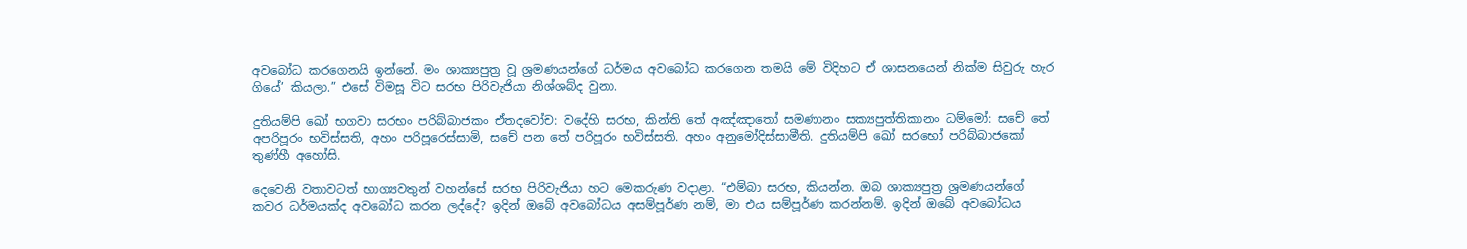අවබෝධ කරගෙනයි ඉන්නේ. මං ශාක්‍යපුත්‍ර වූ ශ්‍රමණයන්ගේ ධර්මය අවබෝධ කරගෙන තමයි මේ විදිහට ඒ ශාසනයෙන් නික්ම සිවුරු හැර ගියේ’ කියලා.” එසේ විමසූ විට සරභ පිරිවැජියා නිශ්ශබ්ද වුනා.

දුතියම්පි ඛෝ භගවා සරභං පරිබ්බාජකං ඒතදවෝච: වදේහි සරභ, කින්ති තේ අඤ්ඤාතෝ සමණානං සක්‍යපුත්තිකානං ධම්මෝ: සචේ තේ අපරිපූරං භවිස්සති, අහං පරිපූරෙස්සාමි, සචේ පන තේ පරිපූරං භවිස්සති. අහං අනුමෝදිස්සාමීති. දුතියම්පි ඛෝ සරභෝ පරිබ්බාජකෝ තුණ්හී අහෝසි.

දෙවෙනි වතාවටත් භාග්‍යවතුන් වහන්සේ සරභ පිරිවැජියා හට මෙකරුණ වදාළා. “එම්බා සරභ, කියන්න. ඔබ ශාක්‍යපුත්‍ර ශ්‍රමණයන්ගේ කවර ධර්මයක්ද අවබෝධ කරන ලද්දේ? ඉදින් ඔබේ අවබෝධය අසම්පූර්ණ නම්, මා එය සම්පූර්ණ කරන්නම්. ඉදින් ඔබේ අවබෝධය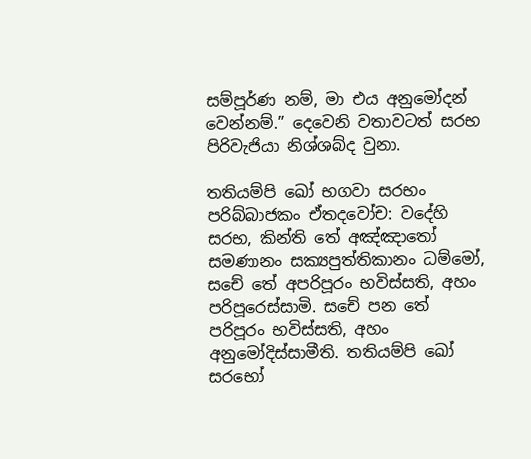සම්පූර්ණ නම්, මා එය අනුමෝදන් වෙන්නම්.” දෙවෙනි වතාවටත් සරභ පිරිවැජියා නිශ්ශබ්ද වුනා.

තතියම්පි ඛෝ භගවා සරභං පරිබ්බාජකං ඒතදවෝච: වදේහි සරභ, කින්ති තේ අඤ්ඤාතෝ සමණානං සක්‍යපුත්තිකානං ධම්මෝ, සචේ තේ අපරිපූරං භවිස්සති, අහං පරිපූරෙස්සාමි. සචේ පන තේ පරිපූරං භවිස්සති, අහං අනුමෝදිස්සාමීති. තතියම්පි ඛෝ සරභෝ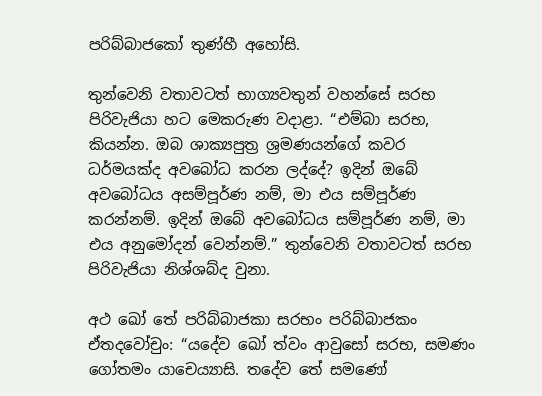පරිබ්බාජකෝ තුණ්හී අහෝසි.

තුන්වෙනි වතාවටත් භාග්‍යවතුන් වහන්සේ සරභ පිරිවැජියා හට මෙකරුණ වදාළා. “එම්බා සරභ, කියන්න. ඔබ ශාක්‍යපුත්‍ර ශ්‍රමණයන්ගේ කවර ධර්මයක්ද අවබෝධ කරන ලද්දේ? ඉදින් ඔබේ අවබෝධය අසම්පූර්ණ නම්, මා එය සම්පූර්ණ කරන්නම්. ඉදින් ඔබේ අවබෝධය සම්පූර්ණ නම්, මා එය අනුමෝදන් වෙන්නම්.” තුන්වෙනි වතාවටත් සරභ පිරිවැජියා නිශ්ශබ්ද වුනා.

අථ ඛෝ තේ පරිබ්බාජකා සරභං පරිබ්බාජකං ඒතදවෝචුං: “යදේව ඛෝ ත්වං ආවුසෝ සරභ, සමණං ගෝතමං යාචෙය්‍යාසි. තදේව තේ සමණෝ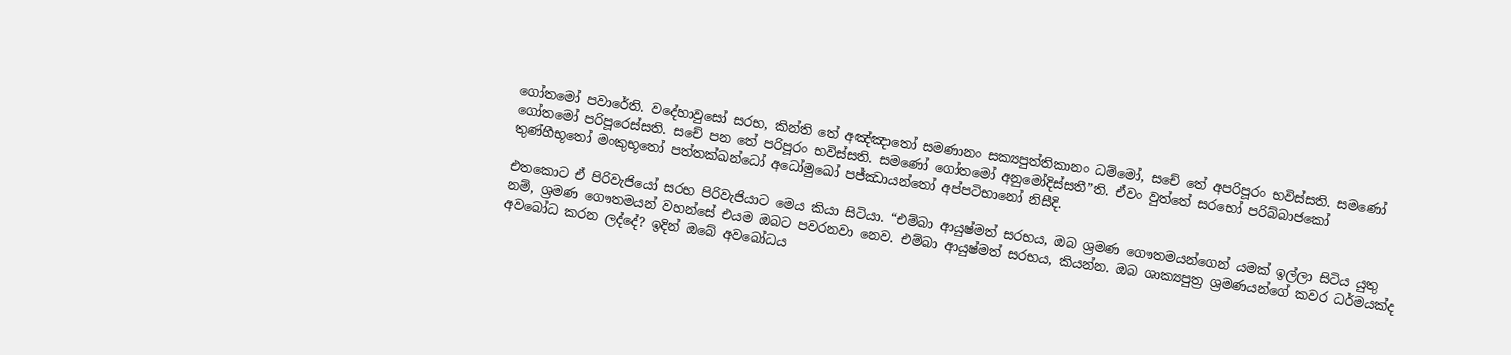ගෝතමෝ පවාරේති. වදේහාවුසෝ සරභ, කින්ති තේ අඤ්ඤාතෝ සමණානං සක්‍යපුත්තිකානං ධම්මෝ, සචේ තේ අපරිපූරං භවිස්සති. සමණෝ ගෝතමෝ පරිපූරෙස්සති. සචේ පන තේ පරිපූරං භවිස්සති. සමණෝ ගෝතමෝ අනුමෝදිස්සතී”ති. ඒවං වුත්තේ සරභෝ පරිබ්බාජකෝ තුණ්හීභූතෝ මංකුභූතෝ පත්තක්ඛන්ධෝ අධෝමුඛෝ පජ්ඣායන්තෝ අප්පටිභානෝ නිසීදි.

එතකොට ඒ පිරිවැජියෝ සරභ පිරිවැජියාට මෙය කියා සිටියා. “එම්බා ආයුෂ්මත් සරභය, ඔබ ශ්‍රමණ ගෞතමයන්ගෙන් යමක් ඉල්ලා සිටිය යුතු නම්, ශ්‍රමණ ගෞතමයන් වහන්සේ එයම ඔබට පවරනවා නෙව. එම්බා ආයුෂ්මත් සරභය, කියන්න. ඔබ ශාක්‍යපුත්‍ර ශ්‍රමණයන්ගේ කවර ධර්මයක්ද අවබෝධ කරන ලද්දේ? ඉදින් ඔබේ අවබෝධය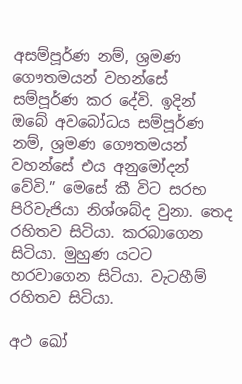අසම්පූර්ණ නම්, ශ්‍රමණ ගෞතමයන් වහන්සේ සම්පූර්ණ කර දේවි. ඉදින් ඔබේ අවබෝධය සම්පූර්ණ නම්, ශ්‍රමණ ගෞතමයන් වහන්සේ එය අනුමෝදන් වේවි.” මෙසේ කී විට සරභ පිරිවැජියා නිශ්ශබ්ද වුනා. තෙද රහිතව සිටියා. කරබාගෙන සිටියා. මුහුණ යටට හරවාගෙන සිටියා. වැටහීම් රහිතව සිටියා.

අථ ඛෝ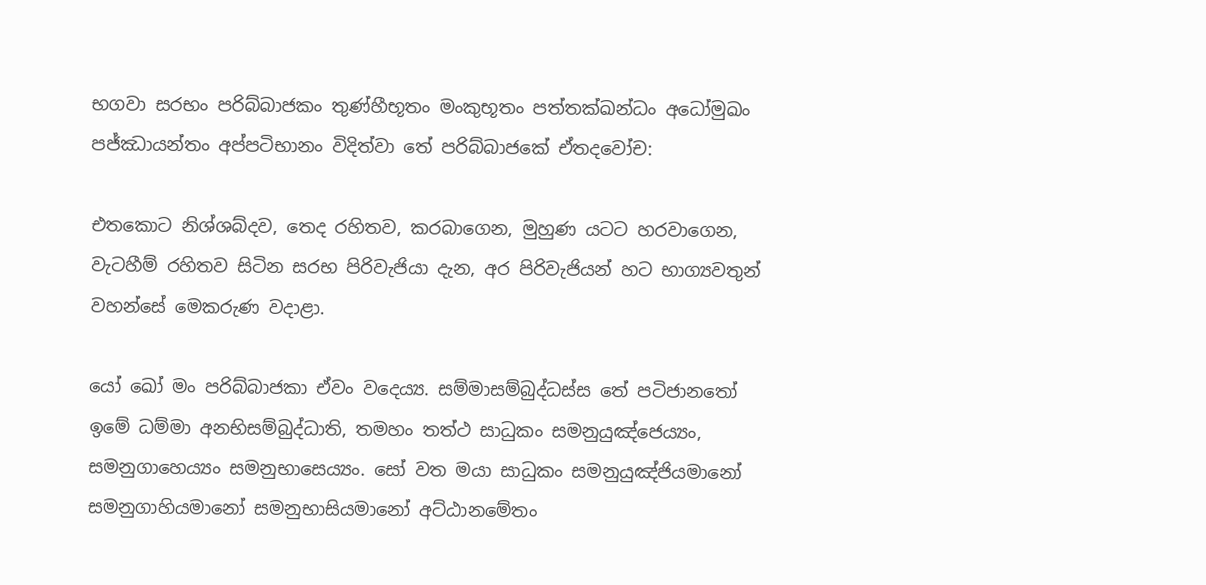භගවා සරභං පරිබ්බාජකං තුණ්හීභූතං මංකුභූතං පත්තක්ඛන්ධං අධෝමුඛං පජ්ඣායන්තං අප්පටිභානං විදිත්වා තේ පරිබ්බාජකේ ඒතදවෝච:

එතකොට නිශ්ශබ්දව, තෙද රහිතව, කරබාගෙන, මුහුණ යටට හරවාගෙන, වැටහීම් රහිතව සිටින සරභ පිරිවැජියා දැන, අර පිරිවැජියන් හට භාග්‍යවතුන් වහන්සේ මෙකරුණ වදාළා.

යෝ ඛෝ මං පරිබ්බාජකා ඒවං වදෙය්‍ය. සම්මාසම්බුද්ධස්ස තේ පටිජානතෝ ඉමේ ධම්මා අනභිසම්බුද්ධාති, තමහං තත්ථ සාධුකං සමනුයුඤ්ජෙය්‍යං, සමනුගාහෙය්‍යං සමනුභාසෙය්‍යං. සෝ වත මයා සාධුකං සමනුයුඤ්ජියමානෝ සමනුගාහියමානෝ සමනුභාසියමානෝ අට්ඨානමේතං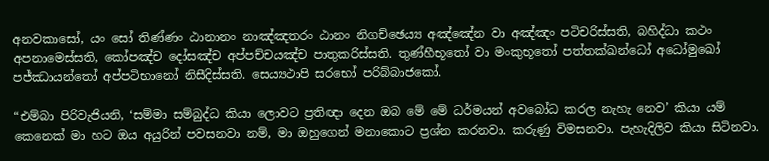අනවකාසෝ, යං සෝ තිණ්ණං ඨානානං නාඤ්ඤතරං ඨානං නිගච්ඡෙය්‍ය අඤ්ඤේන වා අඤ්ඤං පටිචරිස්සති, බහිද්ධා කථං අපනාමෙස්සති, කෝපඤ්ච දෝසඤ්ච අප්පච්චයඤ්ච පාතුකරිස්සති. තුණ්හීභූතෝ වා මංකුභූතෝ පත්තක්ඛන්ධෝ අධෝමුඛෝ පජ්ඣායන්තෝ අප්පටිභානෝ නිසීදිස්සති. සෙය්‍යථාපි සරභෝ පරිබ්බාජකෝ.

“එම්බා පිරිවැජියනි, ‘සම්මා සම්බුද්ධ කියා ලොවට ප්‍රතිඥා දෙන ඔබ මේ මේ ධර්මයන් අවබෝධ කරල නැහැ නෙව’ කියා යම් කෙනෙක් මා හට ඔය අයුරින් පවසනවා නම්, මා ඔහුගෙන් මනාකොට ප්‍රශ්න කරනවා. කරුණු විමසනවා. පැහැදිලිව කියා සිටිනවා.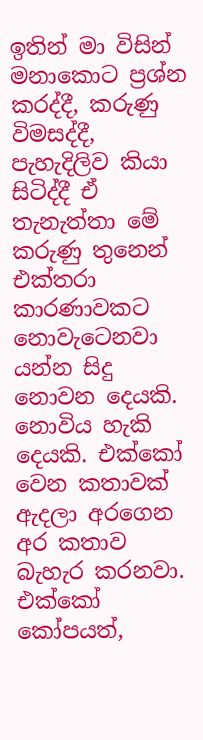ඉතින් මා විසින් මනාකොට ප්‍රශ්න කරද්දී, කරුණු විමසද්දී, පැහැදිලිව කියා සිටිද්දී ඒ තැනැත්තා මේ කරුණු තුනෙන් එක්තරා කාරණාවකට නොවැටෙනවා යන්න සිදු නොවන දෙයකි. නොවිය හැකි දෙයකි. එක්කෝ වෙන කතාවක් ඇදලා අරගෙන අර කතාව බැහැර කරනවා. එක්කෝ කෝපයත්,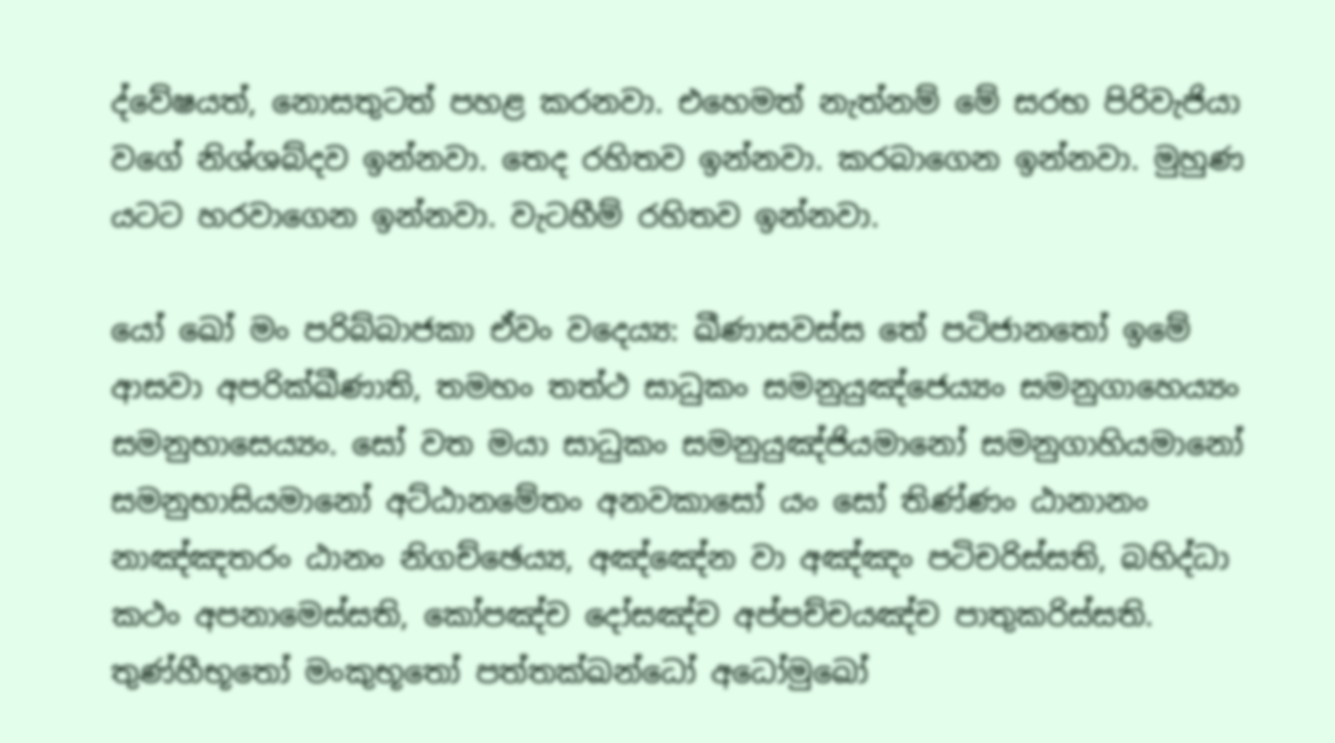ද්වේෂයත්, නොසතුටත් පහළ කරනවා. එහෙමත් නැත්නම් මේ සරභ පිරිවැජියා වගේ නිශ්ශබ්දව ඉන්නවා. තෙද රහිතව ඉන්නවා. කරබාගෙන ඉන්නවා. මුහුණ යටට හරවාගෙන ඉන්නවා. වැටහීම් රහිතව ඉන්නවා.

යෝ ඛෝ මං පරිබ්බාජකා ඒවං වදෙය්‍ය: ඛීණාසවස්ස තේ පටිජානතෝ ඉමේ ආසවා අපරික්ඛීණාති, තමහං තත්ථ සාධුකං සමනුයුඤ්ජෙය්‍යං සමනුගාහෙය්‍යං සමනුභාසෙය්‍යං. සෝ වත මයා සාධුකං සමනුයුඤ්ජියමානෝ සමනුගාහියමානෝ සමනුභාසියමානෝ අට්ඨානමේතං අනවකාසෝ යං සෝ තිණ්ණං ඨානානං නාඤ්ඤතරං ඨානං නිගච්ඡෙය්‍ය, අඤ්ඤේන වා අඤ්ඤං පටිචරිස්සති, බහිද්ධා කථං අපනාමෙස්සති, කෝපඤ්ච දෝසඤ්ච අප්පච්චයඤ්ච පාතුකරිස්සති. තුණ්හීභූතෝ මංකුභූතෝ පත්තක්ඛන්ධෝ අධෝමුඛෝ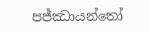පජ්ඣායන්තෝ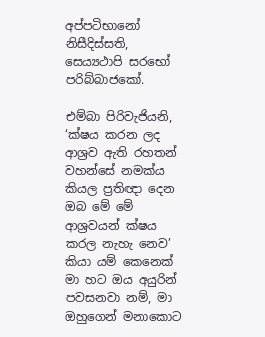අප්පටිභානෝ නිසීදිස්සති, සෙය්‍යථාපි සරභෝ පරිබ්බාජකෝ.

එම්බා පිරිවැජියනි, ‘ක්ෂය කරන ලද ආශ්‍රව ඇති රහතන් වහන්සේ නමක්ය කියල ප්‍රතිඥා දෙන ඔබ මේ මේ ආශ්‍රවයන් ක්ෂය කරල නැහැ නෙව’ කියා යම් කෙනෙක් මා හට ඔය අයුරින් පවසනවා නම්, මා ඔහුගෙන් මනාකොට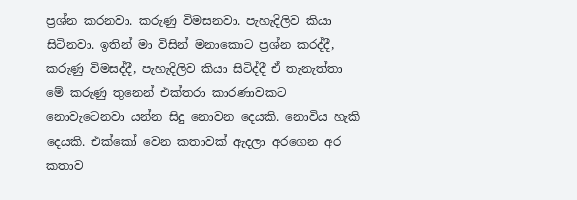ප්‍රශ්න කරනවා. කරුණු විමසනවා. පැහැදිලිව කියා සිටිනවා. ඉතින් මා විසින් මනාකොට ප්‍රශ්න කරද්දී, කරුණු විමසද්දී, පැහැදිලිව කියා සිටිද්දී ඒ තැනැත්තා මේ කරුණු තුනෙන් එක්තරා කාරණාවකට නොවැටෙනවා යන්න සිදු නොවන දෙයකි. නොවිය හැකි දෙයකි. එක්කෝ වෙන කතාවක් ඇදලා අරගෙන අර කතාව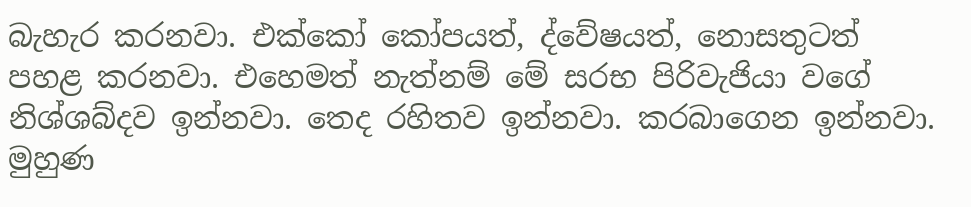බැහැර කරනවා. එක්කෝ කෝපයත්, ද්වේෂයත්, නොසතුටත් පහළ කරනවා. එහෙමත් නැත්නම් මේ සරභ පිරිවැජියා වගේ නිශ්ශබ්දව ඉන්නවා. තෙද රහිතව ඉන්නවා. කරබාගෙන ඉන්නවා. මුහුණ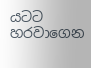යටට හරවාගෙන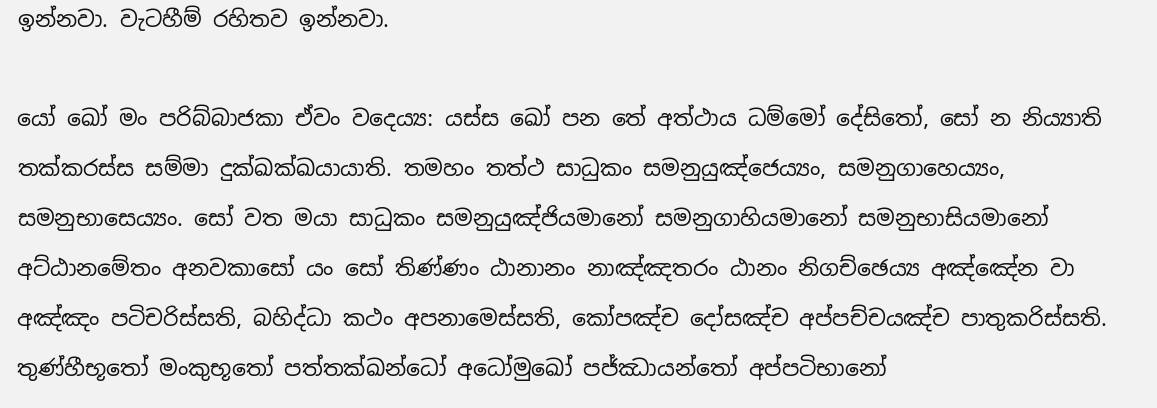ඉන්නවා. වැටහීම් රහිතව ඉන්නවා.

යෝ ඛෝ මං පරිබ්බාජකා ඒවං වදෙය්‍ය: යස්ස ඛෝ පන තේ අත්ථාය ධම්මෝ දේසිතෝ, සෝ න නිය්‍යාති තක්කරස්ස සම්මා දුක්ඛක්ඛයායාති. තමහං තත්ථ සාධුකං සමනුයුඤ්ජෙය්‍යං, සමනුගාහෙය්‍යං, සමනුභාසෙය්‍යං. සෝ වත මයා සාධුකං සමනුයුඤ්ජියමානෝ සමනුගාහියමානෝ සමනුභාසියමානෝ අට්ඨානමේතං අනවකාසෝ යං සෝ තිණ්ණං ඨානානං නාඤ්ඤතරං ඨානං නිගච්ඡෙය්‍ය අඤ්ඤේන වා අඤ්ඤං පටිචරිස්සති, බහිද්ධා කථං අපනාමෙස්සති, කෝපඤ්ච දෝසඤ්ච අප්පච්චයඤ්ච පාතුකරිස්සති. තුණ්හීභූතෝ මංකුභූතෝ පත්තක්ඛන්ධෝ අධෝමුඛෝ පජ්ඣායන්තෝ අප්පටිභානෝ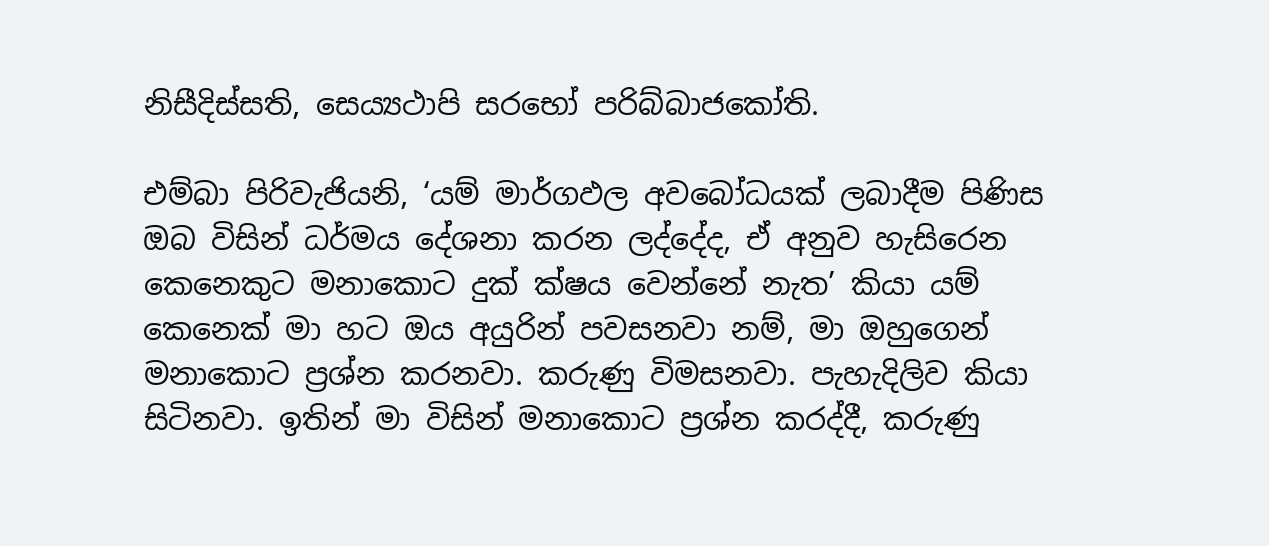නිසීදිස්සති, සෙය්‍යථාපි සරභෝ පරිබ්බාජකෝති.

එම්බා පිරිවැජියනි, ‘යම් මාර්ගඵල අවබෝධයක් ලබාදීම පිණිස ඔබ විසින් ධර්මය දේශනා කරන ලද්දේද, ඒ අනුව හැසිරෙන කෙනෙකුට මනාකොට දුක් ක්ෂය වෙන්නේ නැත’ කියා යම් කෙනෙක් මා හට ඔය අයුරින් පවසනවා නම්, මා ඔහුගෙන් මනාකොට ප්‍රශ්න කරනවා. කරුණු විමසනවා. පැහැදිලිව කියා සිටිනවා. ඉතින් මා විසින් මනාකොට ප්‍රශ්න කරද්දී, කරුණු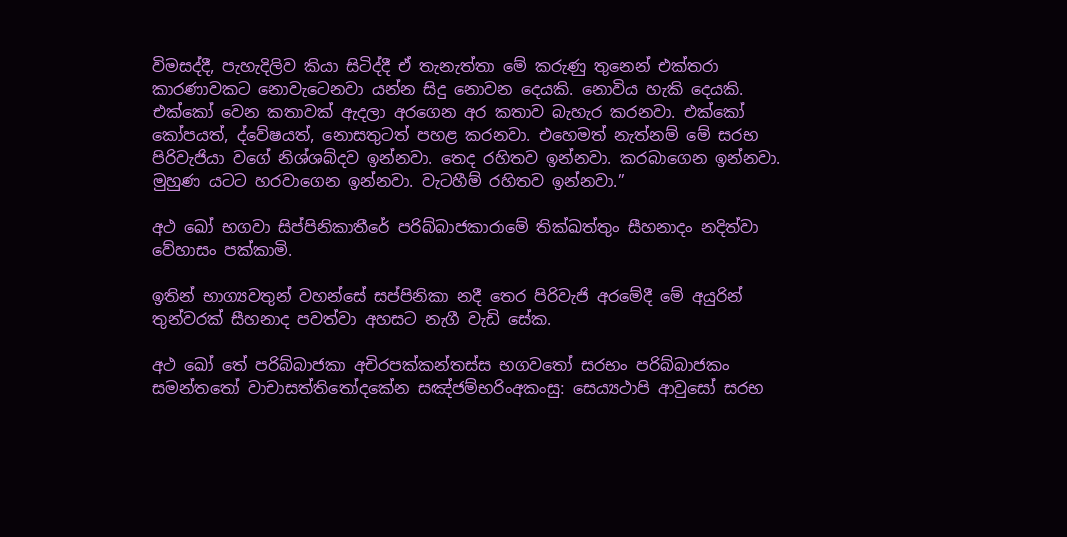විමසද්දී, පැහැදිලිව කියා සිටිද්දී ඒ තැනැත්තා මේ කරුණු තුනෙන් එක්තරා කාරණාවකට නොවැටෙනවා යන්න සිදු නොවන දෙයකි. නොවිය හැකි දෙයකි. එක්කෝ වෙන කතාවක් ඇදලා අරගෙන අර කතාව බැහැර කරනවා. එක්කෝ කෝපයත්, ද්වේෂයත්, නොසතුටත් පහළ කරනවා. එහෙමත් නැත්නම් මේ සරභ පිරිවැජියා වගේ නිශ්ශබ්දව ඉන්නවා. තෙද රහිතව ඉන්නවා. කරබාගෙන ඉන්නවා. මුහුණ යටට හරවාගෙන ඉන්නවා. වැටහීම් රහිතව ඉන්නවා.”

අථ ඛෝ භගවා සිප්පිනිකාතීරේ පරිබ්බාජකාරාමේ තික්ඛත්තුං සීහනාදං නදිත්වා වේහාසං පක්කාමි.

ඉතින් භාග්‍යවතුන් වහන්සේ සප්පිනිකා නදී තෙර පිරිවැජි අරමේදී මේ අයුරින් තුන්වරක් සීහනාද පවත්වා අහසට නැගී වැඩි සේක.

අථ ඛෝ තේ පරිබ්බාජකා අචිරපක්කන්තස්ස භගවතෝ සරභං පරිබ්බාජකං සමන්තතෝ වාචාසත්තිතෝදකේන සඤ්ජම්භරිංඅකංසු: සෙය්‍යථාපි ආවුසෝ සරභ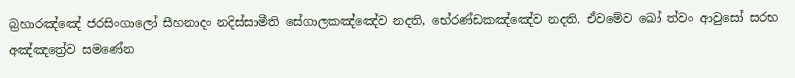බ්‍රහාරඤ්ඤේ ජරසිංගාලෝ සීහනාදං නදිස්සාමීති සේගාලකඤ්ඤේව නදති, භේරණ්ඩකඤ්ඤේව නදති. ඒවමේව ඛෝ ත්වං ආවුසෝ සරභ අඤ්ඤත්‍රේව සමණේන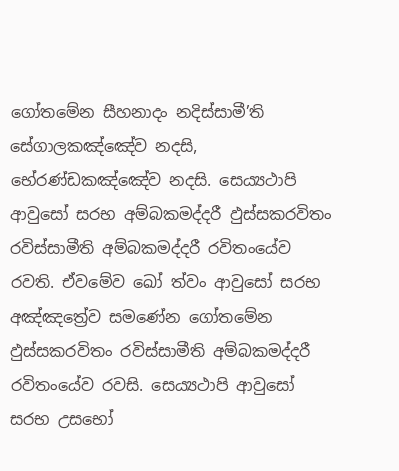ගෝතමේන සීහනාදං නදිස්සාමී’ති සේගාලකඤ්ඤේව නදසි, භේරණ්ඩකඤ්ඤේව නදසි. සෙය්‍යථාපි ආවුසෝ සරභ අම්බකමද්දරී ඵුස්සකරවිතං රවිස්සාමීති අම්බකමද්දරී රවිතංයේව රවති. ඒවමේව ඛෝ ත්වං ආවුසෝ සරභ අඤ්ඤත්‍රේව සමණේන ගෝතමේන ඵුස්සකරවිතං රවිස්සාමීති අම්බකමද්දරී රවිතංයේව රවසි. සෙය්‍යථාපි ආවුසෝ සරභ උසභෝ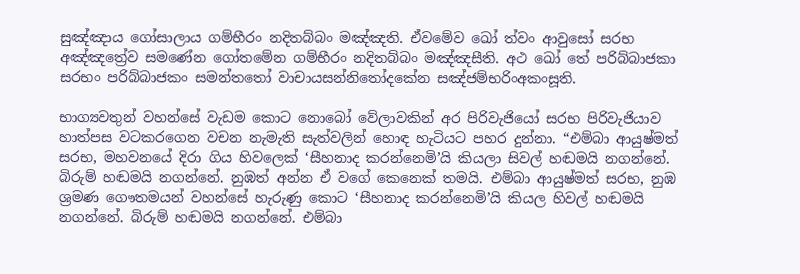සුඤ්ඤාය ගෝසාලාය ගම්භීරං නදිතබ්බං මඤ්ඤති. ඒවමේව ඛෝ ත්වං ආවුසෝ සරභ අඤ්ඤත්‍රේව සමණේන ගෝතමේන ගම්භීරං නදිතබ්බං මඤ්ඤසීති. අථ ඛෝ තේ පරිබ්බාජකා සරභං පරිබ්බාජකං සමන්තතෝ වාචායසන්නිතෝදකේන සඤ්ජම්භරිංඅකංසූති.

භාග්‍යවතුන් වහන්සේ වැඩම කොට නොබෝ වේලාවකින් අර පිරිවැජියෝ සරභ පිරිවැජියාව හාත්පස වටකරගෙන වචන නැමැති සැත්වලින් හොඳ හැටියට පහර දුන්නා. “එම්බා ආයුෂ්මත් සරභ, මහවනයේ දිරා ගිය හිවලෙක් ‘සීහනාද කරන්නෙමි’යි කියලා සිවල් හඬමයි නගන්නේ. බිරුම් හඬමයි නගන්නේ. නුඹත් අන්න ඒ වගේ කෙනෙක් තමයි. එම්බා ආයුෂ්මත් සරභ, නුඹ ශ්‍රමණ ගෞතමයන් වහන්සේ හැරුණු කොට ‘සීහනාද කරන්නෙමි’යි කියල හිවල් හඬමයි නගන්නේ. බිරුම් හඬමයි නගන්නේ. එම්බා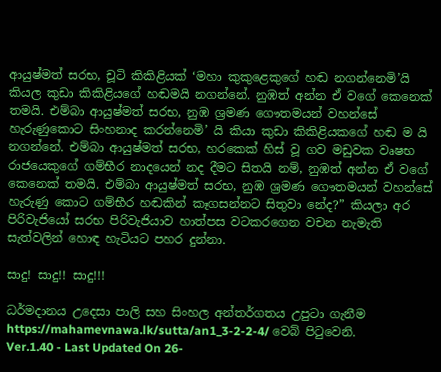ආයුෂ්මත් සරභ, චූටි කිකිළියක් ‘මහා කුකුළෙකුගේ හඬ නගන්නෙමි’යි කියල කුඩා කිකිළියගේ හඬමයි නගන්නේ. නුඹත් අන්න ඒ වගේ කෙනෙක් තමයි. එම්බා ආයුෂ්මත් සරභ, නුඹ ශ්‍රමණ ගෞතමයන් වහන්සේ හැරුණුකොට සිංහනාද කරන්නෙමි’ යි කියා කුඩා කිකිළියකගේ හඬ ම යි නගන්නේ. එම්බා ආයුෂ්මත් සරභ, හරකෙක් හිස් වූ ගව මඩුවක වෘෂභ රාජයෙකුගේ ගම්භීර නාදයෙන් නද දීමට සිතයි නම්, නුඹත් අන්න ඒ වගේ කෙනෙක් තමයි. එම්බා ආයුෂ්මත් සරභ, නුඹ ශ්‍රමණ ගෞතමයන් වහන්සේ හැරුණු කොට ගම්භීර හඬකින් කෑගසන්නට සිතුවා නේද?” කියලා අර පිරිවැජියෝ සරභ පිරිවැජියාව හාත්පස වටකරගෙන වචන නැමැති සැත්වලින් හොඳ හැටියට පහර දුන්නා.

සාදු! සාදු!! සාදු!!!

ධර්මදානය උදෙසා පාලි සහ සිංහල අන්තර්ගතය උපුටා ගැනීම https://mahamevnawa.lk/sutta/an1_3-2-2-4/ වෙබ් පිටුවෙනි.
Ver.1.40 - Last Updated On 26-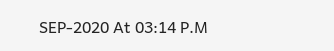SEP-2020 At 03:14 P.M